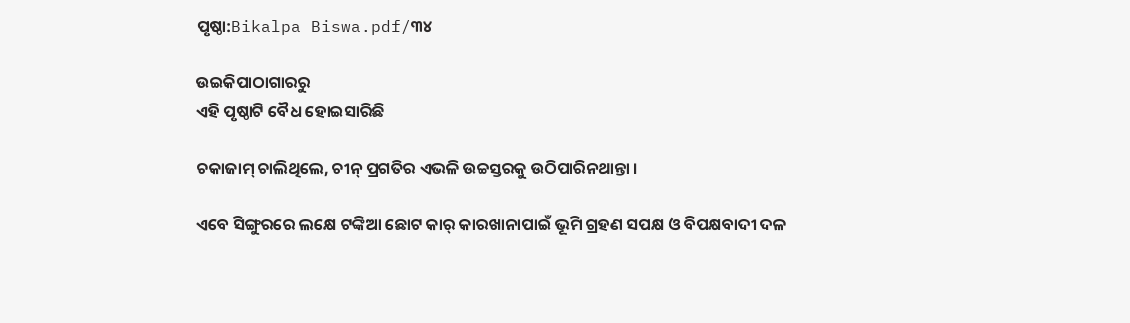ପୃଷ୍ଠା:Bikalpa Biswa.pdf/୩୪

ଉଇକିପାଠାଗାର‌ରୁ
ଏହି ପୃଷ୍ଠାଟି ବୈଧ ହୋଇସାରିଛି

ଚକାଜାମ୍ ଚାଲିଥିଲେ, ଚୀନ୍ ପ୍ରଗତିର ଏଭଳି ଉଚ୍ଚସ୍ତରକୁ ଉଠିପାରିନଥାନ୍ତା ।

ଏବେ ସିଙ୍ଗୁରରେ ଲକ୍ଷେ ଟଙ୍କିଆ ଛୋଟ କାର୍ କାରଖାନାପାଇଁ ଭୂମି ଗ୍ରହଣ ସପକ୍ଷ ଓ ବିପକ୍ଷବାଦୀ ଦଳ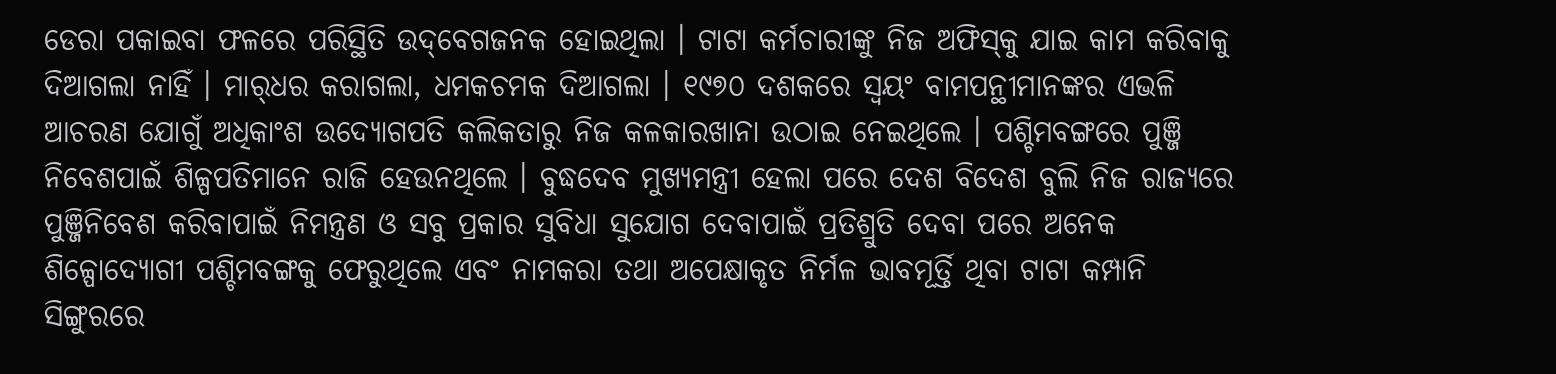ଡେରା ପକାଇବା ଫଳରେ ପରିସ୍ଥିତି ଉ‌ଦ୍‌ବେଗଜନକ ହୋଇଥିଲା । ଟାଟା କର୍ମଚାରୀଙ୍କୁ ନିଜ ଅଫିସ୍‌କୁ ଯାଇ କାମ କରିବାକୁ ଦିଆଗଲା ନାହିଁ । ମାର୍‌ଧର କରାଗଲା, ଧମକଚମକ ଦିଆଗଲା । ୧୯୭୦ ଦଶକରେ ସ୍ୱୟଂ ବାମପନ୍ଥୀମାନଙ୍କର ଏଭଳି ଆଚରଣ ଯୋଗୁଁ ଅଧିକାଂଶ ଉଦ୍ୟୋଗପତି କଲିକତାରୁ ନିଜ କଳକାରଖାନା ଉଠାଇ ନେଇଥିଲେ । ପଶ୍ଚିମବଙ୍ଗରେ ପୁଞ୍ଜି ନିବେଶପାଇଁ ଶିଳ୍ପପତିମାନେ ରାଜି ହେଉନଥିଲେ । ବୁଦ୍ଧଦେବ ମୁଖ୍ୟମନ୍ତ୍ରୀ ହେଲା ପରେ ଦେଶ ବିଦେଶ ବୁଲି ନିଜ ରାଜ୍ୟରେ ପୁଞ୍ଜିନିବେଶ କରିବାପାଇଁ ନିମନ୍ତ୍ରଣ ଓ ସବୁ ପ୍ରକାର ସୁବିଧା ସୁଯୋଗ ଦେବାପାଇଁ ପ୍ରତିଶ୍ରୁତି ଦେବା ପରେ ଅନେକ ଶିଳ୍ପୋଦ୍ୟୋଗୀ ପଶ୍ଚିମବଙ୍ଗକୁ ଫେରୁଥିଲେ ଏବଂ ନାମକରା ତଥା ଅପେକ୍ଷାକୃତ ନିର୍ମଳ ଭାବମୂର୍ତ୍ତି ଥିବା ଟାଟା କମ୍ପାନି ସିଙ୍ଗୁରରେ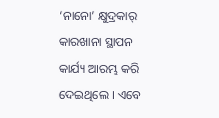‘ନାନୋ’ କ୍ଷୁଦ୍ରକାର୍ କାରଖାନା ସ୍ଥାପନ କାର୍ଯ୍ୟ ଆରମ୍ଭ କରି ଦେଇଥିଲେ । ଏବେ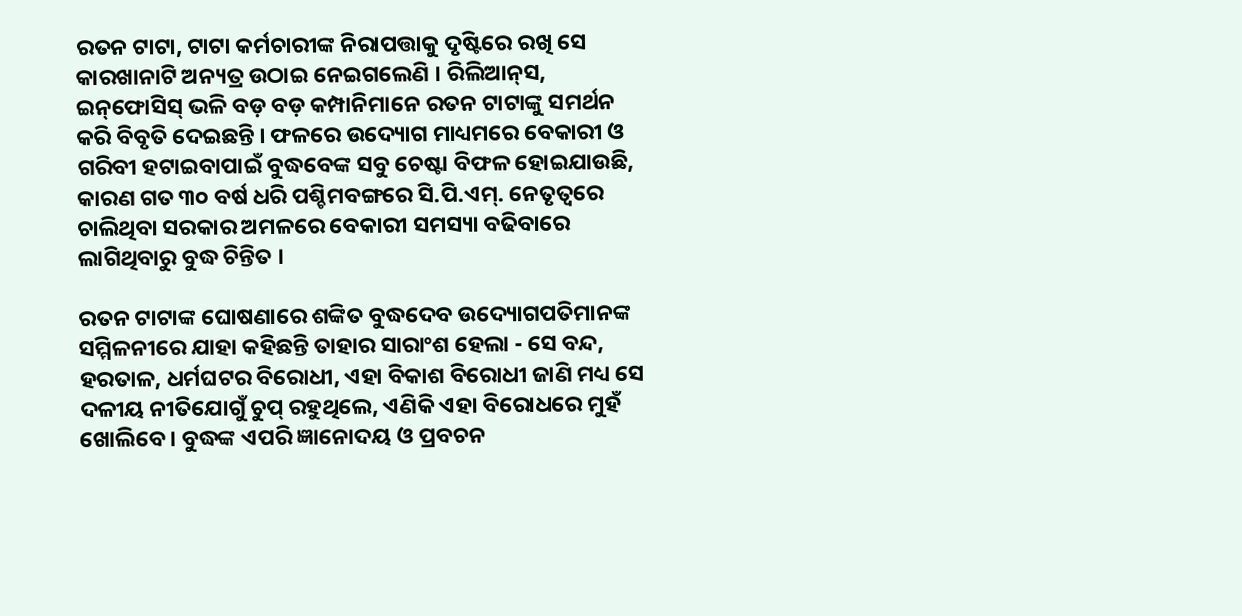ରତନ ଟାଟା, ଟାଟା କର୍ମଚାରୀଙ୍କ ନିରାପତ୍ତାକୁ ଦୃଷ୍ଟିରେ ରଖି ସେ କାରଖାନାଟି ଅନ୍ୟତ୍ର ଉଠାଇ ନେଇଗଲେଣି । ରିଲିଆନ୍‌ସ, ଇନ୍‌ଫୋସିସ୍ ଭଳି ବଡ଼ ବଡ଼ କମ୍ପାନିମାନେ ରତନ ଟାଟାଙ୍କୁ ସମର୍ଥନ କରି ବିବୃତି ଦେଇଛନ୍ତି । ଫଳରେ ଉଦ୍ୟୋଗ ମାଧ୍ୟମରେ ବେକାରୀ ଓ ଗରିବୀ ହଟାଇବାପାଇଁ ବୁଦ୍ଧବେଙ୍କ ସବୁ ଚେଷ୍ଟା ବିଫଳ ହୋଇଯାଉଛି, କାରଣ ଗତ ୩୦ ବର୍ଷ ଧରି ପଶ୍ଚିମବଙ୍ଗରେ ସି.ପି.ଏମ୍. ନେତୃତ୍ୱରେ ଚାଲିଥିବା ସରକାର ଅମଳରେ ବେକାରୀ ସମସ୍ୟା ବଢିବାରେ ଲାଗିଥିବାରୁ ବୁଦ୍ଧ ଚିନ୍ତିତ ।

ରତନ ଟାଟାଙ୍କ ଘୋଷଣାରେ ଶଙ୍କିତ ବୁଦ୍ଧଦେବ ଉଦ୍ୟୋଗପତିମାନଙ୍କ ସମ୍ମିଳନୀରେ ଯାହା କହିଛନ୍ତି ତାହାର ସାରାଂଶ ହେଲା - ସେ ବନ୍ଦ, ହରତାଳ, ଧର୍ମଘଟର ବିରୋଧୀ, ଏହା ବିକାଶ ବିରୋଧୀ ଜାଣି ମଧ୍ୟ ସେ ଦଳୀୟ ନୀତିଯୋଗୁଁ ଚୁପ୍ ରହୁଥିଲେ, ଏଣିକି ଏହା ବିରୋଧରେ ମୁହଁ ଖୋଲିବେ । ବୁଦ୍ଧଙ୍କ ଏପରି ଜ୍ଞାନୋଦୟ ଓ ପ୍ରବଚନ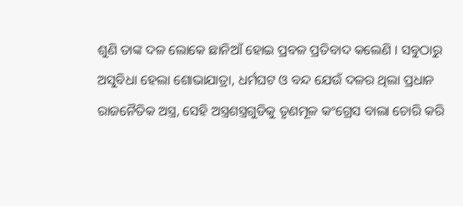ଶୁଣି ତାଙ୍କ ଦଳ ଲୋକେ ଛାନିଆଁ ହୋଇ ପ୍ରବଳ ପ୍ରତିବାଦ କଲେଣି । ସବୁଠାରୁ ଅସୁବିଧା ହେଲା ଶୋଭାଯାତ୍ରା, ଧର୍ମଘଟ ଓ ବନ୍ଦ ଯେଉଁ ଦଳର ଥିଲା ପ୍ରଧାନ ରାଜନୈତିକ ଅସ୍ତ୍ର, ସେହି ଅସ୍ତ୍ରଶସ୍ତ୍ରଗୁଡିକୁ ତୃଣମୂଳ କଂଗ୍ରେସ ବାଲା ଚୋରି କରି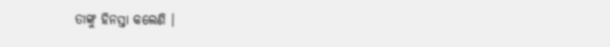ତାଙ୍କୁ ହିନସ୍ତା କଲେଣି ।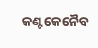କଣ୍ଟକେନୈବ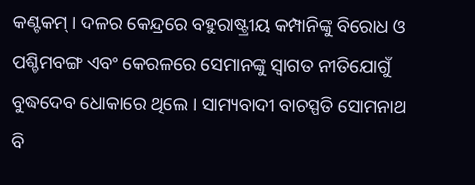କଣ୍ଟକମ୍ । ଦଳର କେନ୍ଦ୍ରରେ ବହୁରାଷ୍ଟ୍ରୀୟ କମ୍ପାନିଙ୍କୁ ବିରୋଧ ଓ ପଶ୍ଚିମବଙ୍ଗ ଏବଂ କେରଳରେ ସେମାନଙ୍କୁ ସ୍ୱାଗତ ନୀତିଯୋଗୁଁ ବୁଦ୍ଧଦେବ ଧୋକାରେ ଥିଲେ । ସାମ୍ୟବାଦୀ ବାଚସ୍ପତି ସୋମନାଥ ବି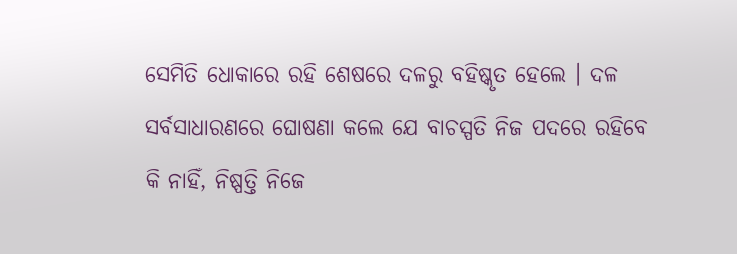ସେମିତି ଧୋକାରେ ରହି ଶେଷରେ ଦଳରୁ ବହିଷ୍କୃତ ହେଲେ । ଦଳ ସର୍ବସାଧାରଣରେ ଘୋଷଣା କଲେ ଯେ ବାଚସ୍ପତି ନିଜ ପଦରେ ରହିବେ କି ନାହିଁ, ନିଷ୍ପତ୍ତି ନିଜେ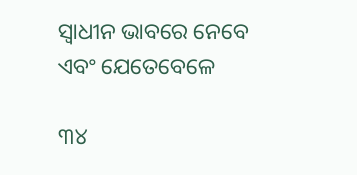ସ୍ୱାଧୀନ ଭାବରେ ନେବେ ଏବଂ ଯେତେବେଳେ

୩୪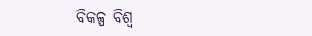ବିକଳ୍ପ ବିଶ୍ୱ